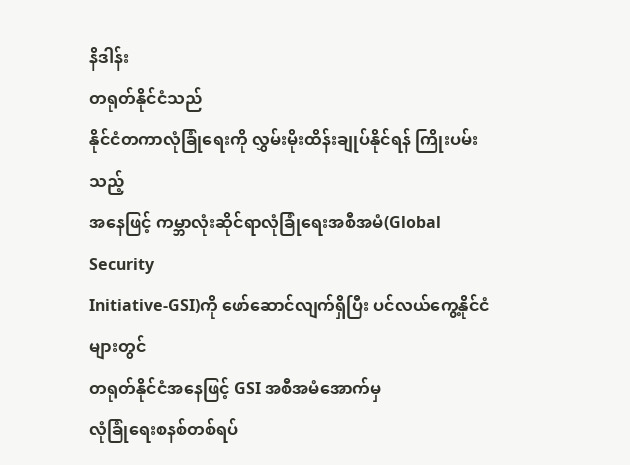နိဒါန်း
တရုတ်နိုင်ငံသည်
နိုင်ငံတကာလုံခြုံရေးကို လွှမ်းမိုးထိန်းချုပ်နိုင်ရန် ကြိုးပမ်းသည့်
အနေဖြင့် ကမ္ဘာလုံးဆိုင်ရာလုံခြုံရေးအစီအမံ(Global Security
Initiative-GSI)ကို ဖော်ဆောင်လျက်ရှိပြီး ပင်လယ်ကွေ့နိုင်ငံများတွင်
တရုတ်နိုင်ငံအနေဖြင့် GSI အစီအမံအောက်မှ
လုံခြုံရေးစနစ်တစ်ရပ်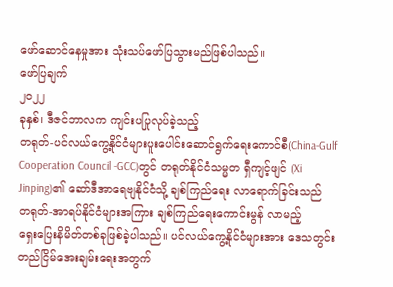ဖော်ဆောင်နေမှုအား သုံးသပ်ဖော်ပြသွားမည်ဖြစ်ပါသည်။
ဖော်ပြချက်
၂၀၂၂
ခုနှစ်၊ ဒီဇင်ဘာလက ကျင်းပပြုလုပ်ခဲ့သည့်
တရုတ်-ပင်လယ်ကွေ့နိုင်ငံများပူးပေါင်းဆောင်ရွက်ရေးကောင်စီ(China-Gulf
Cooperation Council -GCC)တွင် တရုတ်နိုင်ငံသမ္မတ ရှီကျင့်ဖျင် (Xi
Jinping)၏ ဆော်ဒီအာရေဗျနိုင်ငံသို့ ချစ်ကြည်ရေး လာရောက်ခြင်းသည်
တရုတ်-အာရပ်နိုင်ငံများအကြား ချစ်ကြည်ရေးကောင်းမွန် လာမည့်
ရှေးပြေးနိမိတ်တစ်ခုဖြစ်ခဲ့ပါသည်။ ပင်လယ်ကွေ့နိုင်ငံများအား ဒေသတွင်း
တည်ငြိမ်အေးချမ်းရေးအတွက်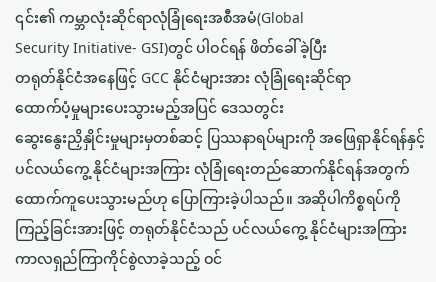၎င်း၏ ကမ္ဘာလုံးဆိုင်ရာလုံခြုံရေးအစီအမံ(Global
Security Initiative- GSI)တွင် ပါဝင်ရန် ဖိတ်ခေါ်ခဲ့ပြီး
တရုတ်နိုင်ငံအနေဖြင့် GCC နိုင်ငံများအား လုံခြုံရေးဆိုင်ရာ
ထောက်ပံ့မှုများပေးသွားမည့်အပြင် ဒေသတွင်း
ဆွေးနွေးညှိနှိုင်းမှုများမှတစ်ဆင့် ပြဿနာရပ်များကို အဖြေရှာနိုင်ရန်နှင့်
ပင်လယ်ကွေ့ နိုင်ငံများအကြား လုံခြုံရေးတည်ဆောက်နိုင်ရန်အတွက်
ထောက်ကူပေးသွားမည်ဟု ပြောကြားခဲ့ပါသည်။ အဆိုပါကိစ္စရပ်ကို
ကြည့်ခြင်းအားဖြင့် တရုတ်နိုင်ငံသည် ပင်လယ်ကွေ့ နိုင်ငံများအကြား
ကာလရှည်ကြာကိုင်စွဲလာခဲ့သည့် ဝင်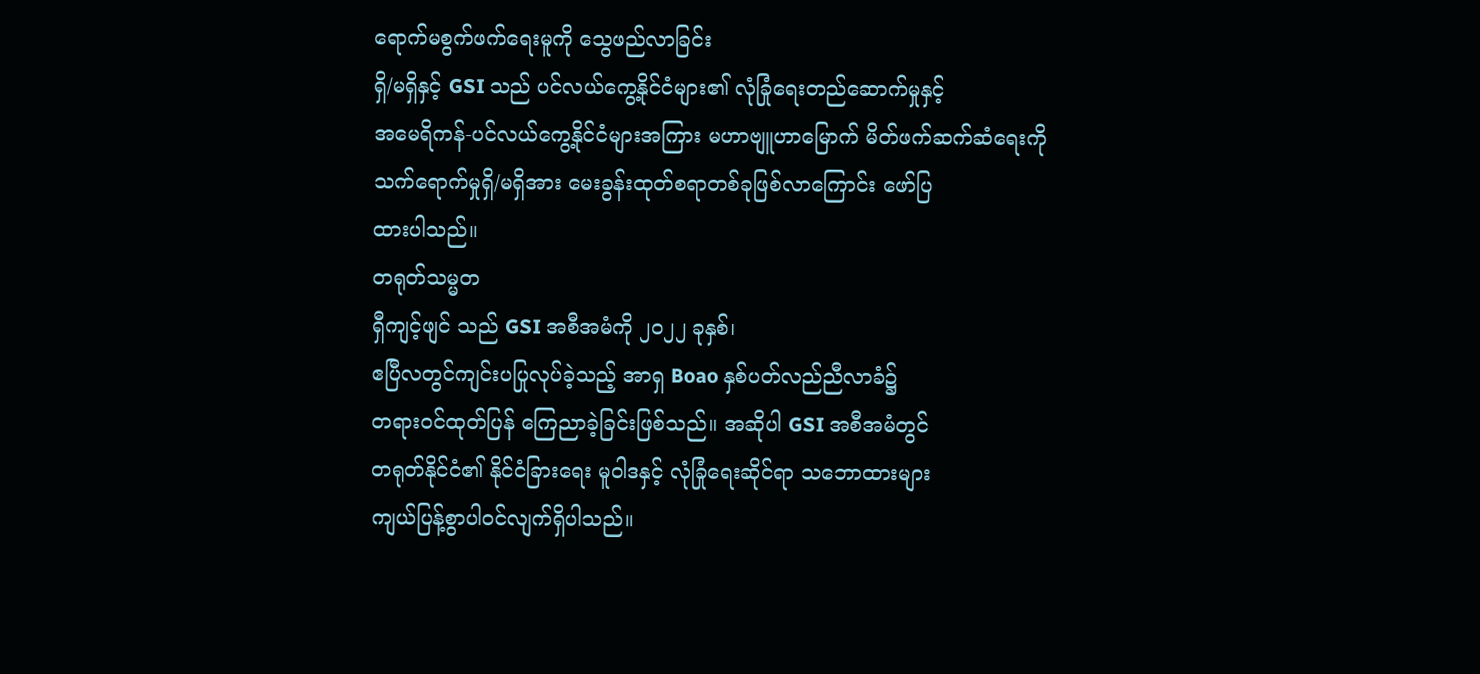ရောက်မစွက်ဖက်ရေးမူကို သွေဖည်လာခြင်း
ရှိ/မရှိနှင့် GSI သည် ပင်လယ်ကွေ့နိုင်ငံများ၏ လုံခြုံရေးတည်ဆောက်မှုနှင့်
အမေရိကန်-ပင်လယ်ကွေ့နိုင်ငံများအကြား မဟာဗျူဟာမြောက် မိတ်ဖက်ဆက်ဆံရေးကို
သက်ရောက်မှုရှိ/မရှိအား မေးခွန်းထုတ်စရာတစ်ခုဖြစ်လာကြောင်း ဖော်ပြ
ထားပါသည်။
တရုတ်သမ္မတ
ရှီကျင့်ဖျင် သည် GSI အစီအမံကို ၂၀၂၂ ခုနှစ်၊
ဧပြီလတွင်ကျင်းပပြုလုပ်ခဲ့သည့် အာရှ Boao နှစ်ပတ်လည်ညီလာခံ၌
တရားဝင်ထုတ်ပြန် ကြေညာခဲ့ခြင်းဖြစ်သည်။ အဆိုပါ GSI အစီအမံတွင်
တရုတ်နိုင်ငံ၏ နိုင်ငံခြားရေး မူဝါဒနှင့် လုံခြုံရေးဆိုင်ရာ သဘောထားများ
ကျယ်ပြန့်စွာပါဝင်လျက်ရှိပါသည်။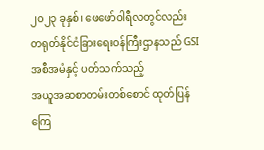၂၀၂၃ ခုနှစ်၊ ဖေဖော်ဝါရီလတွင်လည်း
တရုတ်နိုင်ငံခြားရေးဝန်ကြီးဌာနသည် GSI အစီအမံနှင့် ပတ်သက်သည့်
အယူအဆစာတမ်းတစ်စောင် ထုတ်ပြန်ကြေ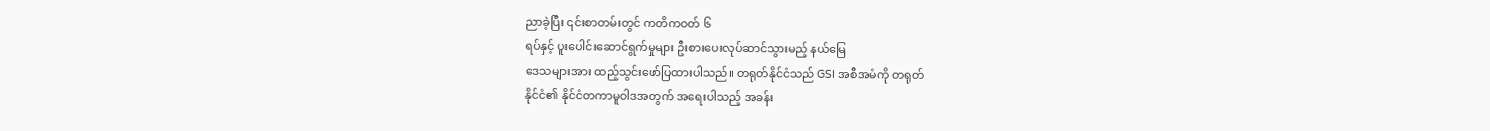ညာခဲ့ပြီး ၎င်းစာတမ်းတွင် ကတိကဝတ် ၆
ရပ်နှင့် ပူးပေါင်းဆောင်ရွက်မှုများ ဦးစားပေးလုပ်ဆာင်သွားမည့် နယ်မြေ
ဒေသများအား ထည့်သွင်းဖော်ပြထားပါသည်။ တရုတ်နိုင်ငံသည် GSI အစီအမံကို တရုတ်
နိုင်ငံ၏ နိုင်ငံတကာမူဝါဒအတွက် အရေးပါသည့် အခန်း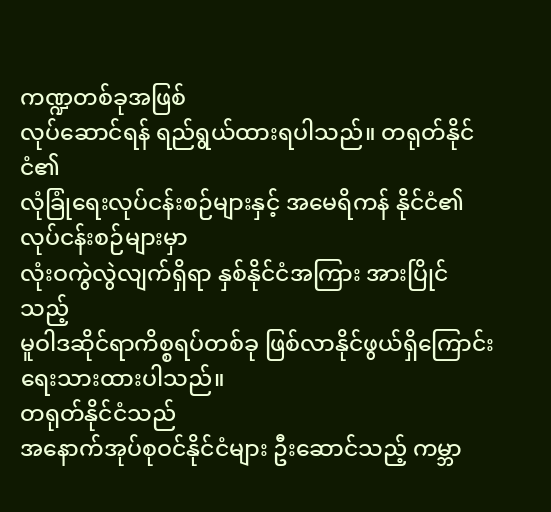ကဏ္ဍတစ်ခုအဖြစ်
လုပ်ဆောင်ရန် ရည်ရွယ်ထားရပါသည်။ တရုတ်နိုင်ငံ၏
လုံခြုံရေးလုပ်ငန်းစဉ်များနှင့် အမေရိကန် နိုင်ငံ၏ လုပ်ငန်းစဉ်များမှာ
လုံးဝကွဲလွဲလျက်ရှိရာ နှစ်နိုင်ငံအကြား အားပြိုင်သည့်
မူဝါဒဆိုင်ရာကိစ္စရပ်တစ်ခု ဖြစ်လာနိုင်ဖွယ်ရှိကြောင်း ရေးသားထားပါသည်။
တရုတ်နိုင်ငံသည်
အနောက်အုပ်စုဝင်နိုင်ငံများ ဦးဆောင်သည့် ကမ္ဘာ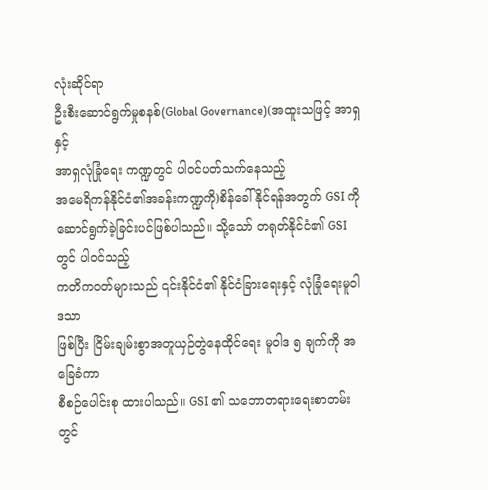လုံးဆိုင်ရာ
ဦးစီးဆောင်ရွက်မှုစနစ်(Global Governance)(အထူးသဖြင့် အာရှနှင့်
အာရှလုံခြုံရေး ကဏ္ဍတွင် ပါဝင်ပတ်သက်နေသည့်
အမေရိကန်နိုင်ငံ၏အခန်းကဏ္ဍကို)စိန်ခေါ်နိုင်ရန်အတွက် GSI ကို
ဆောင်ရွက်ခဲ့ခြင်းပင်ဖြစ်ပါသည်။ သို့သော် တရုတ်နိုင်ငံ၏ GSI တွင် ပါဝင်သည့်
ကတိကဝတ်များသည် ၎င်းနိုင်ငံ၏ နိုင်ငံခြားရေးနှင့် လုံခြုံရေးမူဝါဒသာ
ဖြစ်ပြီး ငြိမ်းချမ်းစွာအတူယှဉ်တွဲနေထိုင်ရေး မူဝါဒ ၅ ချက်ကို အခြေခံကာ
စီစဉ်ပေါင်းစု ထားပါသည်။ GSI ၏ သဘောတရားရေးစာတမ်းတွင်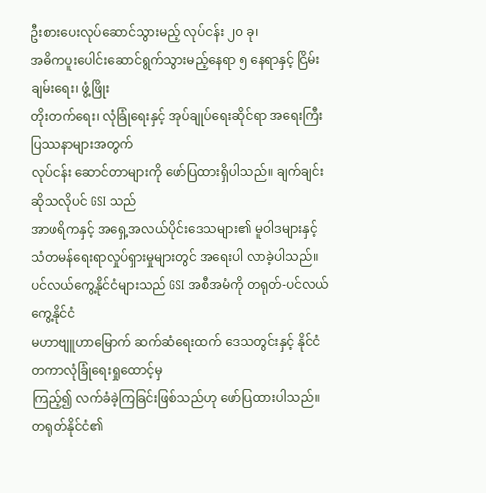ဦးစားပေးလုပ်ဆောင်သွားမည့် လုပ်ငန်း ၂၀ ခု၊
အဓိကပူးပေါင်းဆောင်ရွက်သွားမည့်နေရာ ၅ နေရာနှင့် ငြိမ်းချမ်းရေး၊ ဖွံ့ဖြိုး
တိုးတက်ရေး၊ လုံခြုံရေးနှင့် အုပ်ချုပ်ရေးဆိုင်ရာ အရေးကြီးပြဿနာများအတွက်
လုပ်ငန်း ဆောင်တာများကို ဖော်ပြထားရှိပါသည်။ ချက်ချင်းဆိုသလိုပင် GSI သည်
အာဖရိကနှင့် အရှေ့အလယ်ပိုင်းဒေသများ၏ မူဝါဒများနှင့်
သံတမန်ရေးရာလှုပ်ရှားမှုများတွင် အရေးပါ လာခဲ့ပါသည်။
ပင်လယ်ကွေ့နိုင်ငံများသည် GSI အစီအမံကို တရုတ်-ပင်လယ်ကွေ့နိုင်ငံ
မဟာဗျူဟာမြောက် ဆက်ဆံရေးထက် ဒေသတွင်းနှင့် နိုင်ငံတကာလုံခြုံရေးရှုထောင့်မှ
ကြည့်၍ လက်ခံခဲ့ကြခြင်းဖြစ်သည်ဟု ဖော်ပြထားပါသည်။
တရုတ်နိုင်ငံ၏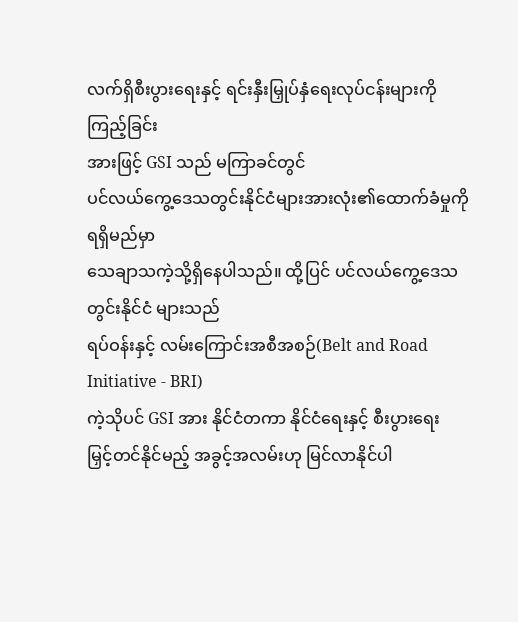လက်ရှိစီးပွားရေးနှင့် ရင်းနှီးမြှုပ်နှံရေးလုပ်ငန်းများကို ကြည့်ခြင်း
အားဖြင့် GSI သည် မကြာခင်တွင်
ပင်လယ်ကွေ့ဒေသတွင်းနိုင်ငံများအားလုံး၏ထောက်ခံမှုကို ရရှိမည်မှာ
သေချာသကဲ့သို့ရှိနေပါသည်။ ထို့ပြင် ပင်လယ်ကွေ့ဒေသတွင်းနိုင်ငံ များသည်
ရပ်ဝန်းနှင့် လမ်းကြောင်းအစီအစဉ်(Belt and Road Initiative - BRI)
ကဲ့သိုပင် GSI အား နိုင်ငံတကာ နိုင်ငံရေးနှင့် စီးပွားရေး
မြှင့်တင်နိုင်မည့် အခွင့်အလမ်းဟု မြင်လာနိုင်ပါ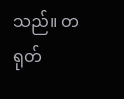သည်။ တရုတ်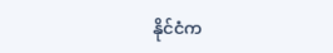နိုင်ငံက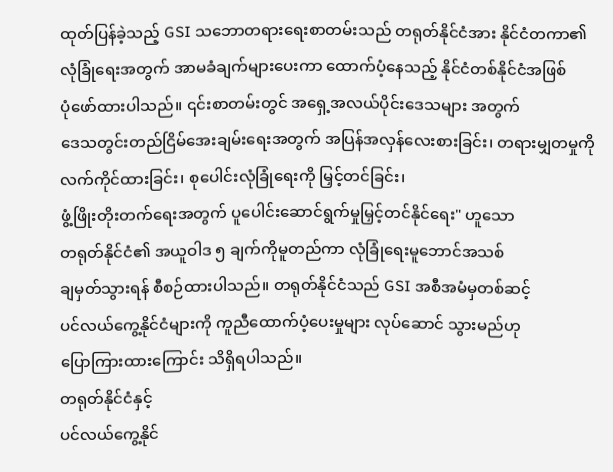ထုတ်ပြန်ခဲ့သည့် GSI သဘောတရားရေးစာတမ်းသည် တရုတ်နိုင်ငံအား နိုင်ငံတကာ၏
လုံခြုံရေးအတွက် အာမခံချက်များပေးကာ ထောက်ပံ့နေသည့် နိုင်ငံတစ်နိုင်ငံအဖြစ်
ပုံဖော်ထားပါသည်။ ၎င်းစာတမ်းတွင် အရှေ့အလယ်ပိုင်းဒေသများ အတွက်
ဒေသတွင်းတည်ငြိမ်အေးချမ်းရေးအတွက် အပြန်အလှန်လေးစားခြင်း၊ တရားမျှတမှုကို
လက်ကိုင်ထားခြင်း၊ စုပေါင်းလုံခြုံရေးကို မြှင့်တင်ခြင်း၊
ဖွံ့ဖြိုးတိုးတက်ရေးအတွက် ပူပေါင်းဆောင်ရွက်မှုမြှင့်တင်နိုင်ရေး" ဟူသော
တရုတ်နိုင်ငံ၏ အယူဝါဒ ၅ ချက်ကိုမူတည်ကာ လုံခြုံရေးမူဘောင်အသစ်
ချမှတ်သွားရန် စီစဉ်ထားပါသည်။ တရုတ်နိုင်ငံသည် GSI အစီအမံမှတစ်ဆင့်
ပင်လယ်ကွေ့နိုင်ငံများကို ကူညီထောက်ပံ့ပေးမှုများ လုပ်ဆောင် သွားမည်ဟု
ပြောကြားထားကြောင်း သိရှိရပါသည်။
တရုတ်နိုင်ငံနှင့်
ပင်လယ်ကွေ့နိုင်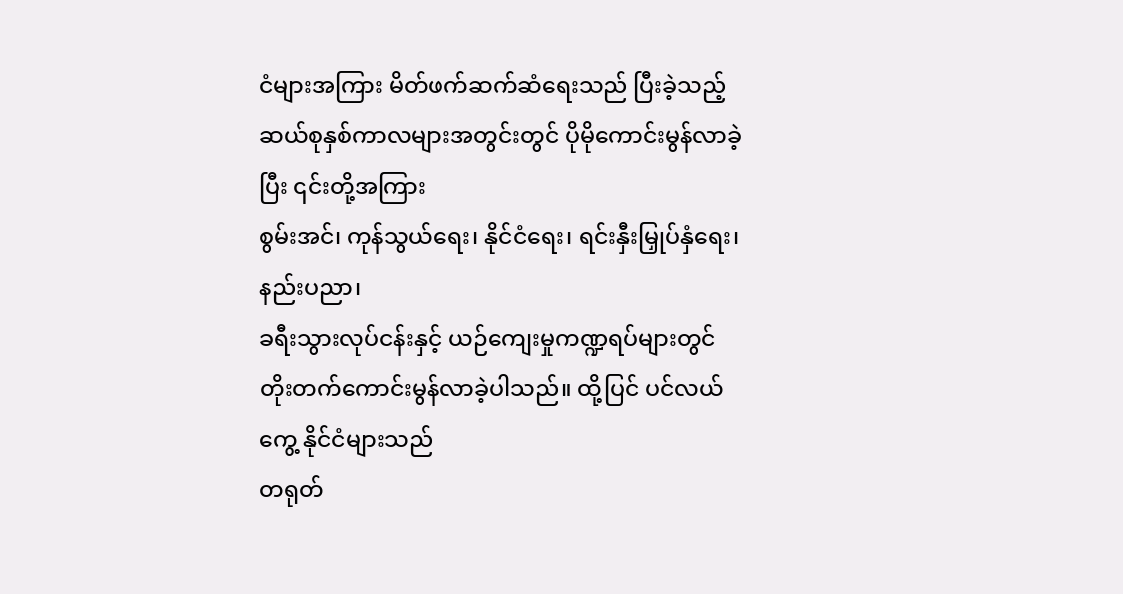ငံများအကြား မိတ်ဖက်ဆက်ဆံရေးသည် ပြီးခဲ့သည့်
ဆယ်စုနှစ်ကာလများအတွင်းတွင် ပိုမိုကောင်းမွန်လာခဲ့ပြီး ၎င်းတို့အကြား
စွမ်းအင်၊ ကုန်သွယ်ရေး၊ နိုင်ငံရေး၊ ရင်းနှီးမြှုပ်နှံရေး၊ နည်းပညာ၊
ခရီးသွားလုပ်ငန်းနှင့် ယဉ်ကျေးမှုကဏ္ဍရပ်များတွင်
တိုးတက်ကောင်းမွန်လာခဲ့ပါသည်။ ထို့ပြင် ပင်လယ်ကွေ့ နိုင်ငံများသည်
တရုတ်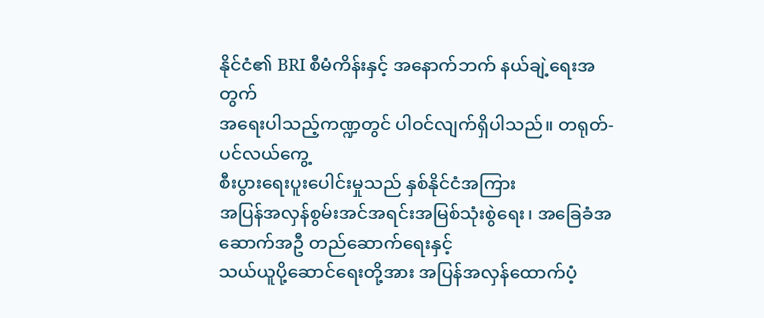နိုင်ငံ၏ BRI စီမံကိန်းနှင့် အနောက်ဘက် နယ်ချဲ့ရေးအတွက်
အရေးပါသည့်ကဏ္ဍတွင် ပါဝင်လျက်ရှိပါသည်။ တရုတ်-ပင်လယ်ကွေ့
စီးပွားရေးပူးပေါင်းမှုသည် နှစ်နိုင်ငံအကြား
အပြန်အလှန်စွမ်းအင်အရင်းအမြစ်သုံးစွဲရေး၊ အခြေခံအဆောက်အဦ တည်ဆောက်ရေးနှင့်
သယ်ယူပို့ဆောင်ရေးတို့အား အပြန်အလှန်ထောက်ပံ့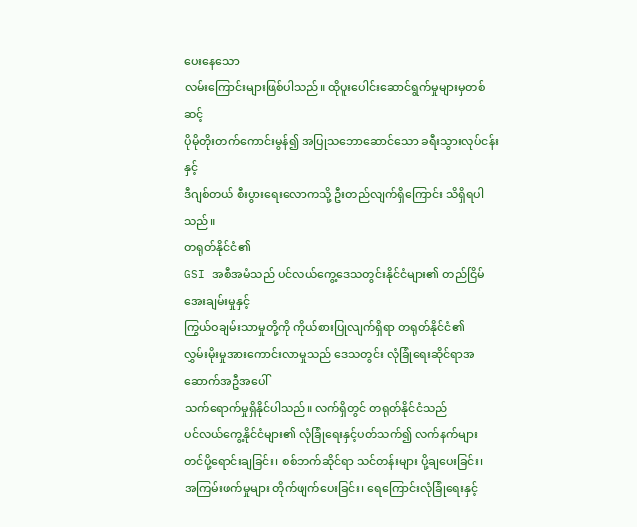ပေးနေသော
လမ်းကြောင်းများဖြစ်ပါသည်။ ထိုပူးပေါင်းဆောင်ရွက်မှုများမှတစ်ဆင့်
ပိုမိုတိုးတက်ကောင်းမွန်၍ အပြုသဘောဆောင်သော ခရီးသွားလုပ်ငန်းနှင့်
ဒီဂျစ်တယ် စီးပွားရေးလောကသို့ ဦးတည်လျက်ရှိကြောင်း သိရှိရပါသည်။
တရုတ်နိုင်ငံ၏
GSI အစီအမံသည် ပင်လယ်ကွေ့ဒေသတွင်းနိုင်ငံများ၏ တည်ငြိမ်အေးချမ်းမှုနှင့်
ကြွယ်ဝချမ်းသာမှုတို့ကို ကိုယ်စားပြုလျက်ရှိရာ တရုတ်နိုင်ငံ၏
လွှမ်းမိုးမှုအားကောင်းလာမှုသည် ဒေသတွင်း လုံခြုံရေးဆိုင်ရာအဆောက်အဦအပေါ်
သက်ရောက်မှုရှိနိုင်ပါသည်။ လက်ရှိတွင် တရုတ်နိုင်ငံသည်
ပင်လယ်ကွေ့နိုင်ငံများ၏ လုံခြုံရေးနှင့်ပတ်သက်၍ လက်နက်များ
တင်ပို့ရောင်းချခြင်း၊ စစ်ဘက်ဆိုင်ရာ သင်တန်းများ ပို့ချပေးခြင်း၊
အကြမ်းဖက်မှုများ တိုက်ဖျက်ပေးခြင်း၊ ရေကြောင်းလုံခြုံရေးနှင့်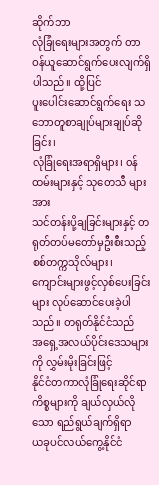ဆိုက်ဘာ
လုံခြုံရေးများအတွက် တာဝန်ယူဆောင်ရွက်ပေးလျက်ရှိပါသည်။ ထို့ပြင်
ပူးပေါင်းဆောင်ရွက်ရေး သဘောတူစာချုပ်များချုပ်ဆိုခြင်း၊
လုံခြုံရေးအရာရှိများ၊ ၀န်ထမ်းများနှင့် သုတေသီ များအား
သင်တန်းပို့ချခြင်းများနှင့် တရုတ်တပ်မတော်မှဦးစီးသည့် စစ်တက္ကသိုလ်များ၊
ကျောင်းများဖွင့်လှစ်ပေးခြင်းများ လုပ်ဆောင်ပေးခဲ့ပါသည်။ တရုတ်နိုင်ငံသည်
အရှေ့အလယ်ပိုင်းဒေသများကို လွှမ်းမိုးခြင်းဖြင့်
နိုင်ငံတကာလုံခြုံရေးဆိုင်ရာကိစ္စများကို ချယ်လှယ်လိုသော ရည်ရွယ်ချက်ရှိရာ
ယခုပင်လယ်ကွေ့နိုင်ငံ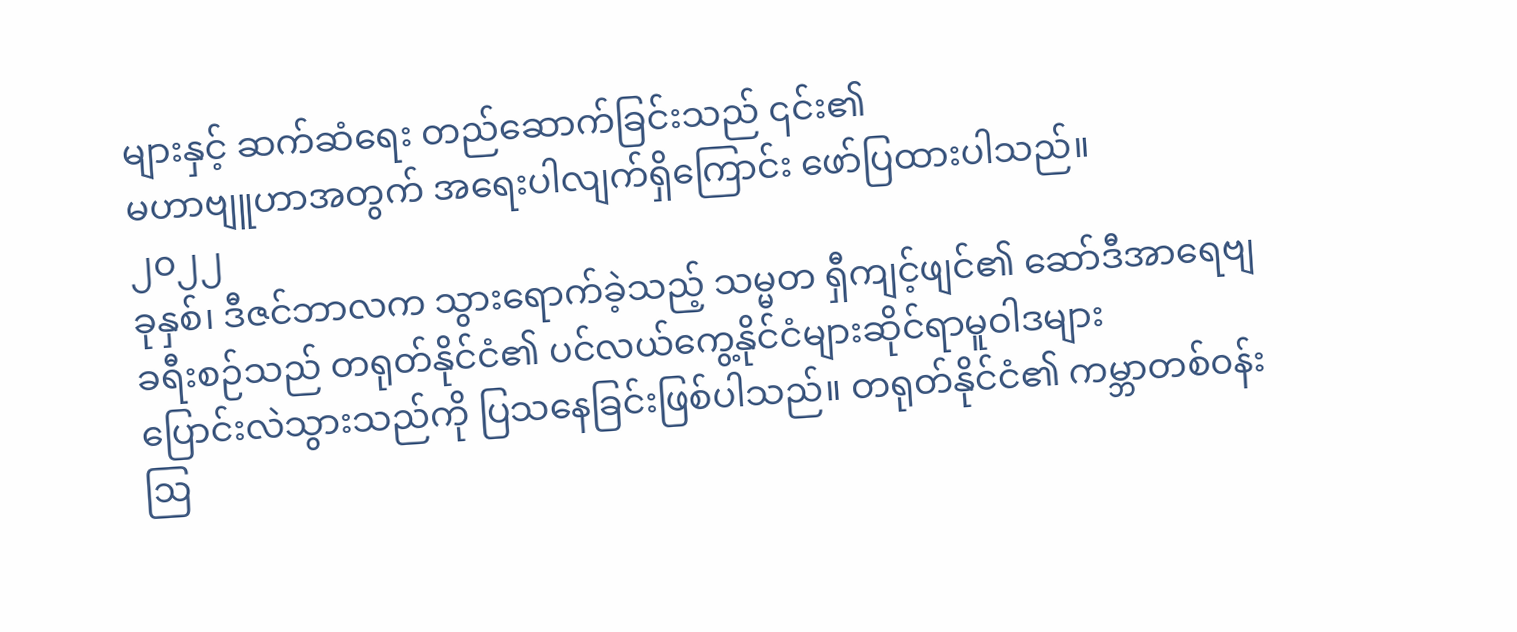များနှင့် ဆက်ဆံရေး တည်ဆောက်ခြင်းသည် ၎င်း၏
မဟာဗျူဟာအတွက် အရေးပါလျက်ရှိကြောင်း ဖော်ပြထားပါသည်။
၂၀၂၂
ခုနှစ်၊ ဒီဇင်ဘာလက သွားရောက်ခဲ့သည့် သမ္မတ ရှီကျင့်ဖျင်၏ ဆော်ဒီအာရေဗျ
ခရီးစဉ်သည် တရုတ်နိုင်ငံ၏ ပင်လယ်ကွေ့နိုင်ငံများဆိုင်ရာမူဝါဒများ
ပြောင်းလဲသွားသည်ကို ပြသနေခြင်းဖြစ်ပါသည်။ တရုတ်နိုင်ငံ၏ ကမ္ဘာတစ်၀န်း
ဩ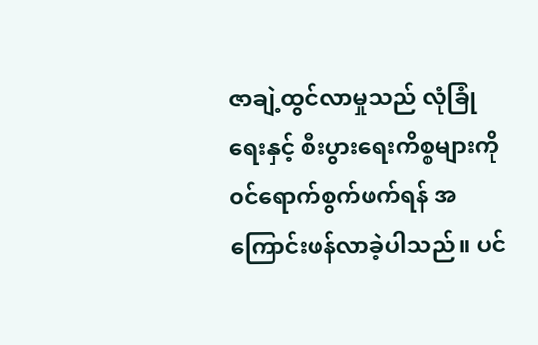ဇာချဲ့ထွင်လာမှုသည် လုံခြုံရေးနှင့် စီးပွားရေးကိစ္စများကို
၀င်ရောက်စွက်ဖက်ရန် အကြောင်းဖန်လာခဲ့ပါသည်။ ပင်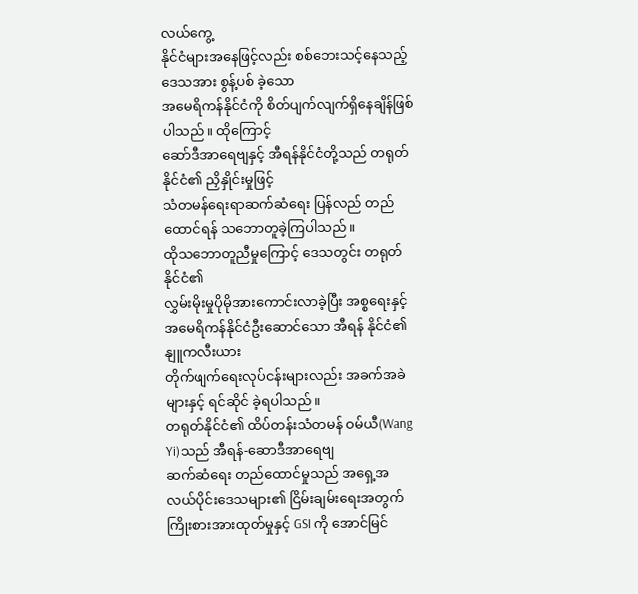လယ်ကွေ့
နိုင်ငံများအနေဖြင့်လည်း စစ်ဘေးသင့်နေသည့် ဒေသအား စွန့်ပစ် ခဲ့သော
အမေရိကန်နိုင်ငံကို စိတ်ပျက်လျက်ရှိနေချိန်ဖြစ်ပါသည်။ ထိုကြောင့်
ဆော်ဒီအာရေဗျနှင့် အီရန်နိုင်ငံတို့သည် တရုတ်နိုင်ငံ၏ ညှိနှိုင်းမှုဖြင့်
သံတမန်ရေးရာဆက်ဆံရေး ပြန်လည် တည်ထောင်ရန် သဘောတူခဲ့ကြပါသည်။
ထိုသဘောတူညီမှုကြောင့် ဒေသတွင်း တရုတ် နိုင်ငံ၏
လွှမ်းမိုးမှုပိုမိုအားကောင်းလာခဲ့ပြီး အစ္စရေးနှင့်
အမေရိကန်နိုင်ငံဦးဆောင်သော အီရန် နိုင်ငံ၏ နျူကလီးယား
တိုက်ဖျက်ရေးလုပ်ငန်းများလည်း အခက်အခဲများနှင့် ရင်ဆိုင် ခဲ့ရပါသည်။
တရုတ်နိုင်ငံ၏ ထိပ်တန်းသံတမန် ဝမ်ယီ(Wang Yi)သည် အီရန်-ဆောဒီအာရေဗျ
ဆက်ဆံရေး တည်ထောင်မှုသည် အရှေ့အလယ်ပိုင်းဒေသများ၏ ငြိမ်းချမ်းရေးအတွက်
ကြိုးစားအားထုတ်မှုနှင့် GSI ကို အောင်မြင်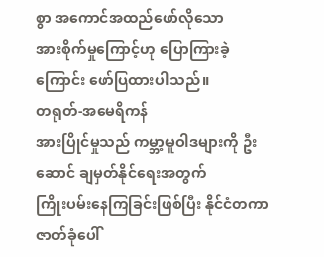စွာ အကောင်အထည်ဖော်လိုသော
အားစိုက်မှုကြောင့်ဟု ပြောကြားခဲ့ကြောင်း ဖော်ပြထားပါသည်။
တရုတ်-အမေရိကန်
အားပြိုင်မှုသည် ကမ္ဘာ့မူဝါဒများကို ဦးဆောင် ချမှတ်နိုင်ရေးအတွက်
ကြိုးပမ်းနေကြခြင်းဖြစ်ပြီး နိုင်ငံတကာဇာတ်ခုံပေါ်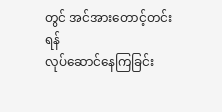တွင် အင်အားတောင့်တင်းရန်
လုပ်ဆောင်နေကြခြင်း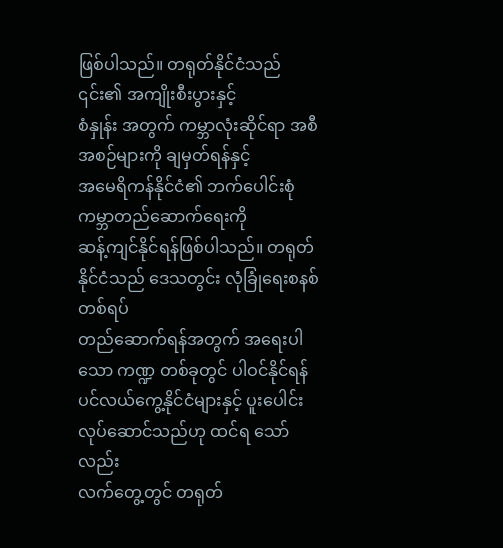ဖြစ်ပါသည်။ တရုတ်နိုင်ငံသည် ၎င်း၏ အကျိုးစီးပွားနှင့်
စံနှုန်း အတွက် ကမ္ဘာလုံးဆိုင်ရာ အစီအစဉ်များကို ချမှတ်ရန်နှင့်
အမေရိကန်နိုင်ငံ၏ ဘက်ပေါင်းစုံကမ္ဘာတည်ဆောက်ရေးကို
ဆန့်ကျင်နိုင်ရန်ဖြစ်ပါသည်။ တရုတ်နိုင်ငံသည် ဒေသတွင်း လုံခြုံရေးစနစ်တစ်ရပ်
တည်ဆောက်ရန်အတွက် အရေးပါသော ကဏ္ဍ တစ်ခုတွင် ပါဝင်နိုင်ရန်
ပင်လယ်ကွေ့နိုင်ငံများနှင့် ပူးပေါင်းလုပ်ဆောင်သည်ဟု ထင်ရ သော်လည်း
လက်တွေ့တွင် တရုတ်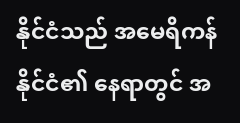နိုင်ငံသည် အမေရိကန်နိုင်ငံ၏ နေရာတွင် အ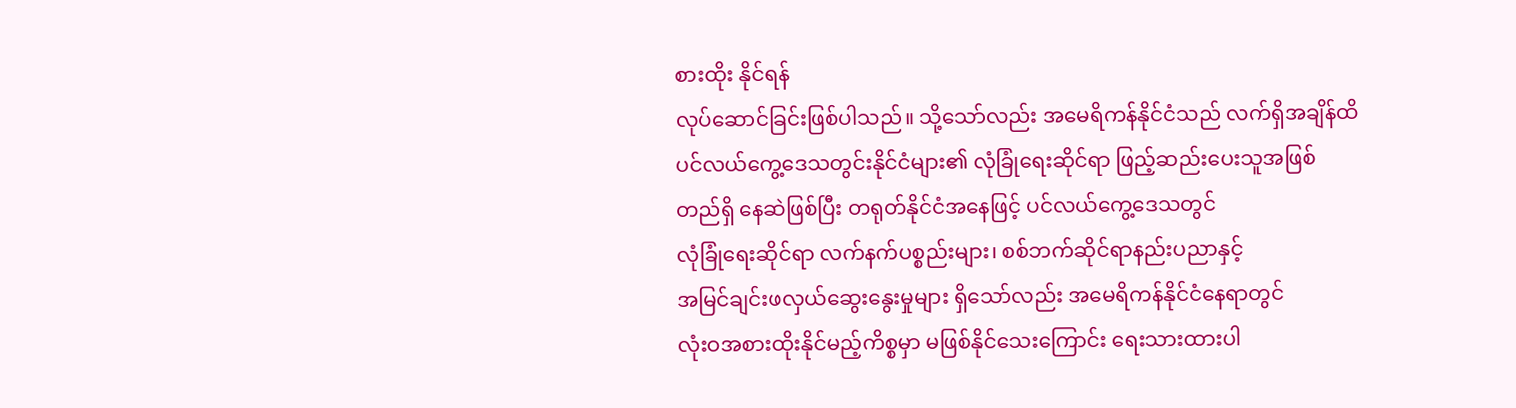စားထိုး နိုင်ရန်
လုပ်ဆောင်ခြင်းဖြစ်ပါသည်။ သို့သော်လည်း အမေရိကန်နိုင်ငံသည် လက်ရှိအချိန်ထိ
ပင်လယ်ကွေ့ဒေသတွင်းနိုင်ငံများ၏ လုံခြုံရေးဆိုင်ရာ ဖြည့်ဆည်းပေးသူအဖြစ်
တည်ရှိ နေဆဲဖြစ်ပြီး တရုတ်နိုင်ငံအနေဖြင့် ပင်လယ်ကွေ့ဒေသတွင်
လုံခြုံရေးဆိုင်ရာ လက်နက်ပစ္စည်းများ၊ စစ်ဘက်ဆိုင်ရာနည်းပညာနှင့်
အမြင်ချင်းဖလှယ်ဆွေးနွေးမှုများ ရှိသော်လည်း အမေရိကန်နိုင်ငံနေရာတွင်
လုံးဝအစားထိုးနိုင်မည့်ကိစ္စမှာ မဖြစ်နိုင်သေးကြောင်း ရေးသားထားပါ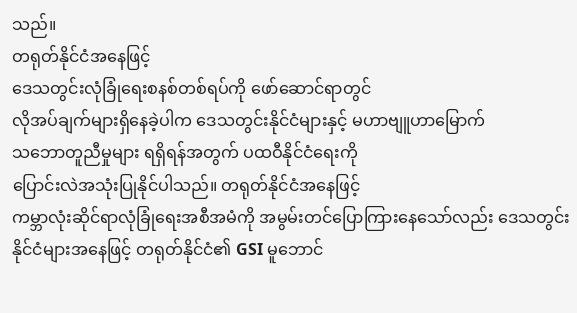သည်။
တရုတ်နိုင်ငံအနေဖြင့်
ဒေသတွင်းလုံခြုံရေးစနစ်တစ်ရပ်ကို ဖော်ဆောင်ရာတွင်
လိုအပ်ချက်များရှိနေခဲ့ပါက ဒေသတွင်းနိုင်ငံများနှင့် မဟာဗျူဟာမြောက်
သဘောတူညီမှုများ ရရှိရန်အတွက် ပထဝီနိုင်ငံရေးကို
ပြောင်းလဲအသုံးပြုနိုင်ပါသည်။ တရုတ်နိုင်ငံအနေဖြင့်
ကမ္ဘာလုံးဆိုင်ရာလုံခြုံရေးအစီအမံကို အမွမ်းတင်ပြောကြားနေသော်လည်း ဒေသတွင်း
နိုင်ငံများအနေဖြင့် တရုတ်နိုင်ငံ၏ GSI မူဘောင်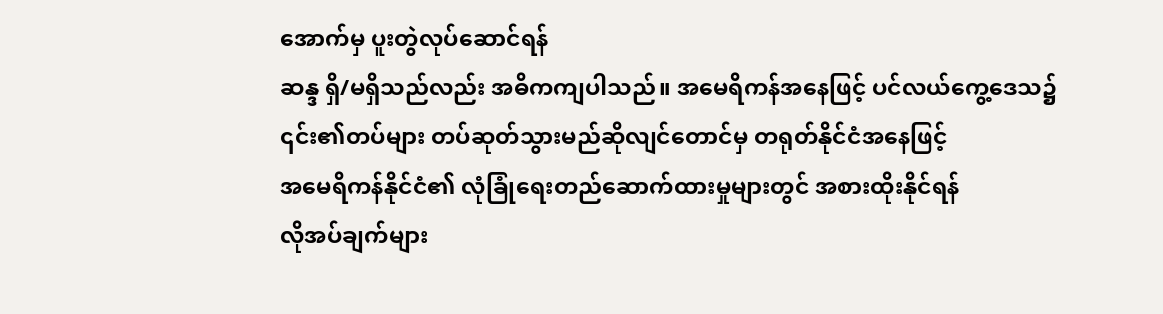အောက်မှ ပူးတွဲလုပ်ဆောင်ရန်
ဆန္ဒ ရှိ/မရှိသည်လည်း အဓိကကျပါသည်။ အမေရိကန်အနေဖြင့် ပင်လယ်ကွေ့ဒေသ၌
၎င်း၏တပ်များ တပ်ဆုတ်သွားမည်ဆိုလျင်တောင်မှ တရုတ်နိုင်ငံအနေဖြင့်
အမေရိကန်နိုင်ငံ၏ လုံခြုံရေးတည်ဆောက်ထားမှုများတွင် အစားထိုးနိုင်ရန်
လိုအပ်ချက်များ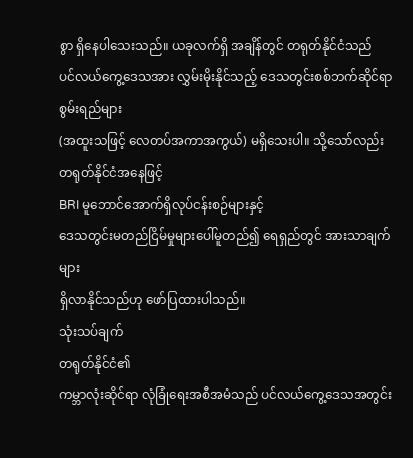စွာ ရှိနေပါသေးသည်။ ယခုလက်ရှိ အချိန်တွင် တရုတ်နိုင်ငံသည်
ပင်လယ်ကွေ့ဒေသအား လွှမ်းမိုးနိုင်သည့် ဒေသတွင်းစစ်ဘက်ဆိုင်ရာ စွမ်းရည်များ
(အထူးသဖြင့် လေတပ်အကာအကွယ်) မရှိသေးပါ။ သို့သော်လည်း တရုတ်နိုင်ငံအနေဖြင့်
BRI မူဘောင်အောက်ရှိလုပ်ငန်းစဉ်များနှင့်
ဒေသတွင်းမတည်ငြိမ်မှုများပေါ်မူတည်၍ ရေရှည်တွင် အားသာချက်များ
ရှိလာနိုင်သည်ဟု ဖော်ပြထားပါသည်။
သုံးသပ်ချက်
တရုတ်နိုင်ငံ၏
ကမ္ဘာလုံးဆိုင်ရာ လုံခြုံရေးအစီအမံသည် ပင်လယ်ကွေ့ဒေသအတွင်း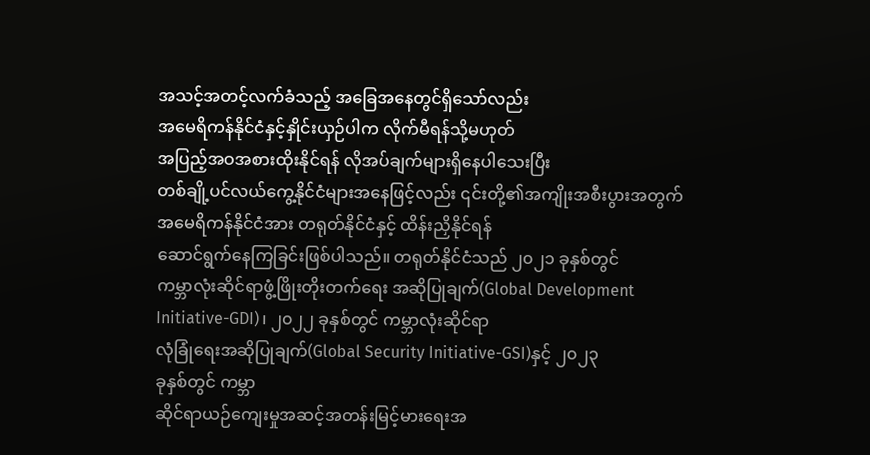အသင့်အတင့်လက်ခံသည့် အခြေအနေတွင်ရှိသော်လည်း
အမေရိကန်နိုင်ငံနှင့်နှိုင်းယှဉ်ပါက လိုက်မီရန်သို့မဟုတ်
အပြည့်အဝအစားထိုးနိုင်ရန် လိုအပ်ချက်များရှိနေပါသေးပြီး
တစ်ချို့ပင်လယ်ကွေ့နိုင်ငံများအနေဖြင့်လည်း ၎င်းတို့၏အကျိုးအစီးပွားအတွက်
အမေရိကန်နိုင်ငံအား တရုတ်နိုင်ငံနှင့် ထိန်းညှိနိုင်ရန်
ဆောင်ရွက်နေကြခြင်းဖြစ်ပါသည်။ တရုတ်နိုင်ငံသည် ၂၀၂၁ ခုနှစ်တွင်
ကမ္ဘာလုံးဆိုင်ရာဖွံ့ဖြိုးတိုးတက်ရေး အဆိုပြုချက်(Global Development
Initiative-GDI)၊ ၂၀၂၂ ခုနှစ်တွင် ကမ္ဘာလုံးဆိုင်ရာ
လုံခြုံရေးအဆိုပြုချက်(Global Security Initiative-GSI)နှင့် ၂၀၂၃
ခုနှစ်တွင် ကမ္ဘာ
ဆိုင်ရာယဉ်ကျေးမှုအဆင့်အတန်းမြင့်မားရေးအ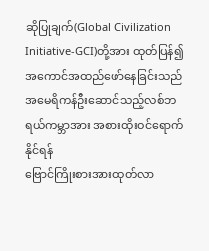ဆိုပြုချက်(Global Civilization
Initiative-GCI)တို့အား ထုတ်ပြန်၍ အကောင်အထည်ဖော်နေခြင်းသည်
အမေရိကန်ဦးဆောင်သည့်လစ်ဘရယ်ကမ္ဘာအား အစားထိုးဝင်ရောက်နိုင်ရန်
ဗြောင်ကြိုးစားအားထုတ်လာ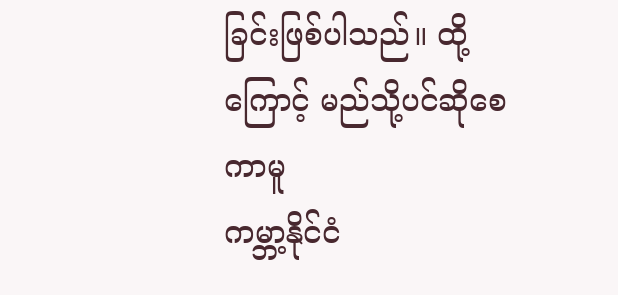ခြင်းဖြစ်ပါသည်။ ထို့ကြောင့် မည်သို့ပင်ဆိုစေကာမူ
ကမ္ဘာ့နိုင်ငံ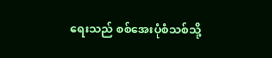ရေးသည် စစ်အေးပုံစံသစ်သို့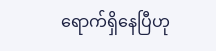ရောက်ရှိနေပြီဟု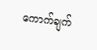ကောက်ချက်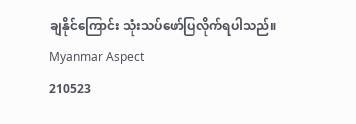ချနိုင်ကြောင်း သုံးသပ်ဖော်ပြလိုက်ရပါသည်။
Myanmar Aspect
210523